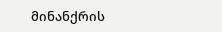მინანქრის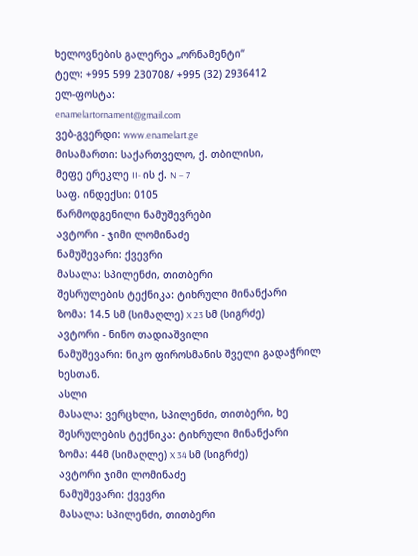ხელოვნების გალერეა „ორნამენტი“
ტელ: +995 599 230708/ +995 (32) 2936412
ელ-ფოსტა:
enamelartornament@gmail.com
ვებ-გვერდი: www.enamelart.ge
მისამართი: საქართველო, ქ. თბილისი,
მეფე ერეკლე II- ის ქ. N – 7
საფ. ინდექსი: 0105
წარმოდგენილი ნამუშევრები
ავტორი - ჯიმი ლომინაძე
ნამუშევარი: ქვევრი
მასალა: სპილენძი, თითბერი
შესრულების ტექნიკა: ტიხრული მინანქარი
ზომა: 14.5 სმ (სიმაღლე) X 23 სმ (სიგრძე)
ავტორი - ნინო თადიაშვილი
ნამუშევარი: ნიკო ფიროსმანის შველი გადაჭრილ ხესთან.
ასლი
მასალა: ვერცხლი, სპილენძი, თითბერი, ხე
შესრულების ტექნიკა: ტიხრული მინანქარი
ზომა: 44მ (სიმაღლე) X 34 სმ (სიგრძე)
ავტორი ჯიმი ლომინაძე
ნამუშევარი: ქვევრი
მასალა: სპილენძი, თითბერი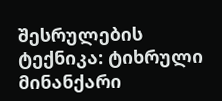შესრულების ტექნიკა: ტიხრული მინანქარი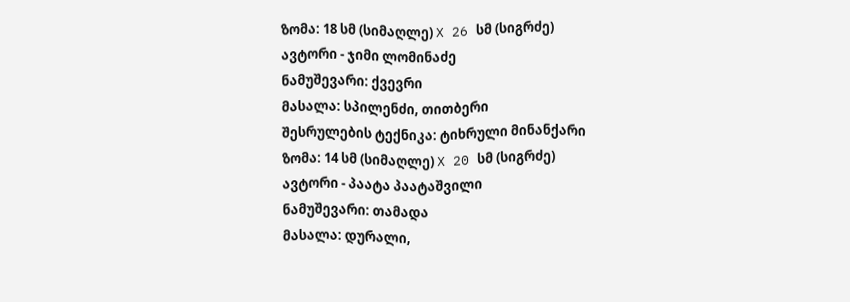ზომა: 18 სმ (სიმაღლე) X 26 სმ (სიგრძე)
ავტორი - ჯიმი ლომინაძე
ნამუშევარი: ქვევრი
მასალა: სპილენძი, თითბერი
შესრულების ტექნიკა: ტიხრული მინანქარი
ზომა: 14 სმ (სიმაღლე) X 20 სმ (სიგრძე)
ავტორი - პაატა პაატაშვილი
ნამუშევარი: თამადა
მასალა: დურალი,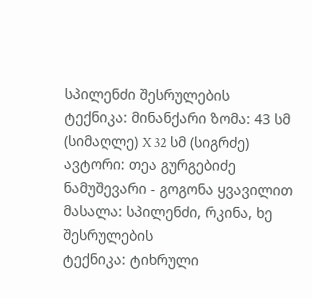სპილენძი შესრულების
ტექნიკა: მინანქარი ზომა: 43 სმ (სიმაღლე) X 32 სმ (სიგრძე)
ავტორი: თეა გურგებიძე
ნამუშევარი - გოგონა ყვავილით
მასალა: სპილენძი, რკინა, ხე შესრულების
ტექნიკა: ტიხრული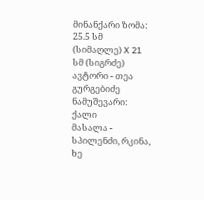მინანქარი ზომა: 25.5 სმ (სიმაღლე) X 21 სმ (სიგრძე)
ავტორი - თეა გურგებიძე
ნამუშევარი: ქალი
მასალა - სპილენძი, რკინა, ხე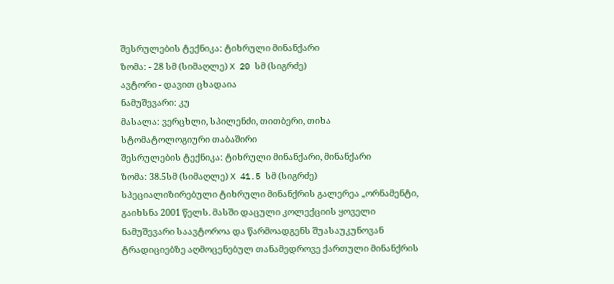შესრულების ტექნიკა: ტიხრული მინანქარი
ზომა: - 28 სმ (სიმაღლე) X 20 სმ (სიგრძე)
ავტორი - დავით ცხადაია
ნამუშევარი: კუ
მასალა: ვერცხლი, სპილენძი, თითბერი, თიხა
სტომატოლოგიური თაბაშირი
შესრულების ტექნიკა: ტიხრული მინანქარი, მინანქარი
ზომა: 38.5სმ (სიმაღლე) X 41.5 სმ (სიგრძე)
სპეციალიზირებული ტიხრული მინანქრის გალერეა „ორნამენტი,
გაიხსნა 2001 წელს. მასში დაცული კოლექციის ყოველი
ნამუშევარი საავტოროა და წარმოადგენს შუასაუკუნოვან
ტრადიციებზე აღმოცენებულ თანამედროვე ქართული მინანქრის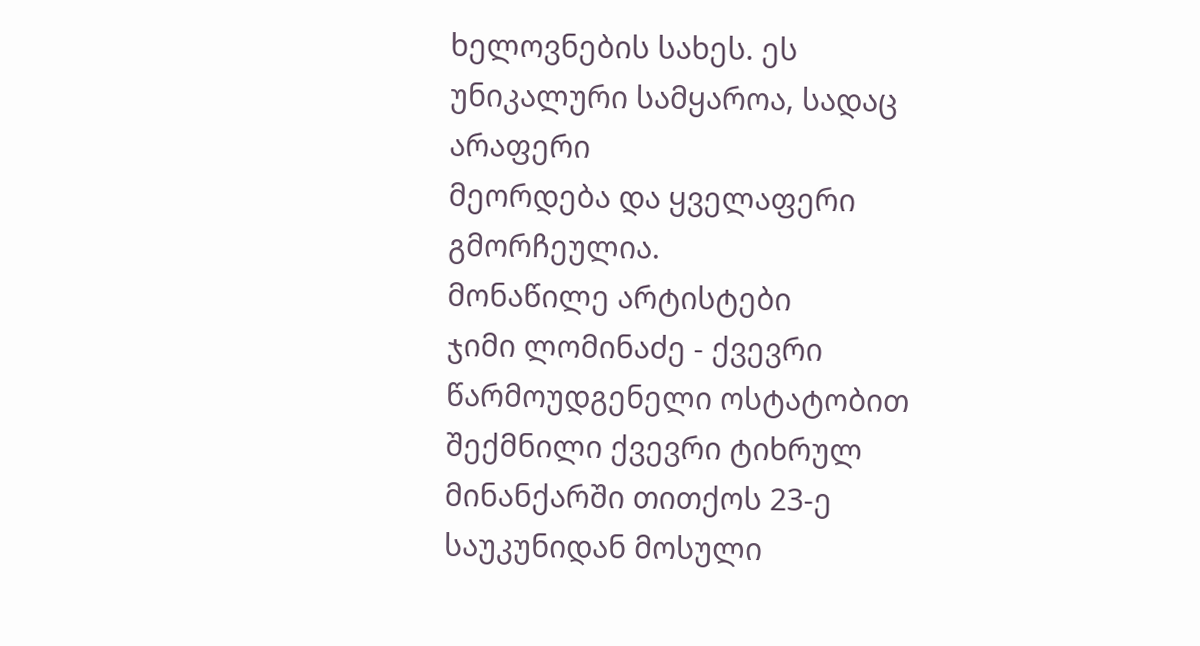ხელოვნების სახეს. ეს უნიკალური სამყაროა, სადაც არაფერი
მეორდება და ყველაფერი გმორჩეულია.
მონაწილე არტისტები
ჯიმი ლომინაძე - ქვევრი
წარმოუდგენელი ოსტატობით შექმნილი ქვევრი ტიხრულ
მინანქარში თითქოს 23-ე საუკუნიდან მოსული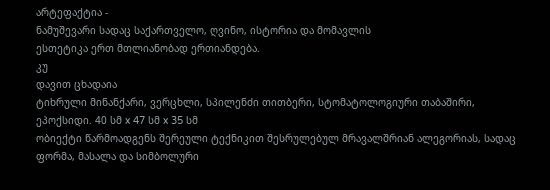არტეფაქტია -
ნამუშევარი სადაც საქართველო, ღვინო, ისტორია და მომავლის
ესთეტიკა ერთ მთლიანობად ერთიანდება.
კუ
დავით ცხადაია
ტიხრული მინანქარი, ვერცხლი, სპილენძი თითბერი, სტომატოლოგიური თაბაშირი,
ეპოქსიდი. 40 სმ x 47 სმ x 35 სმ
ობიექტი წარმოადგენს შერეული ტექნიკით შესრულებულ მრავალშრიან ალეგორიას, სადაც
ფორმა, მასალა და სიმბოლური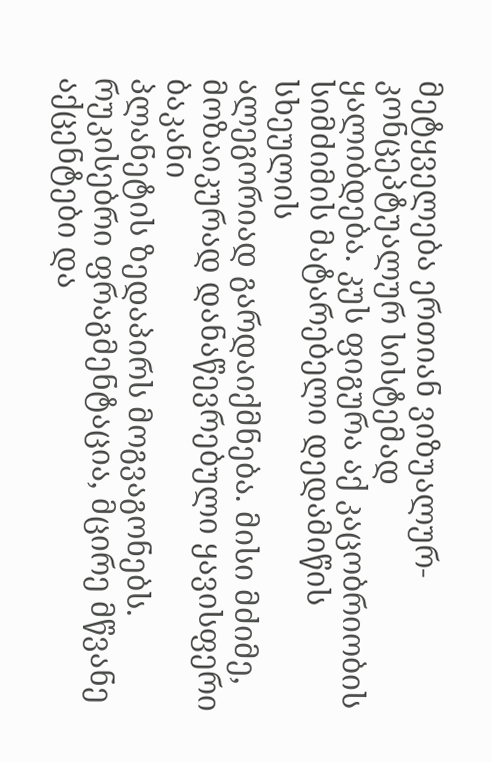მეტყველება ერთიან ვიზუალურ-კონცეპტუალურ სისტემად
ყალიბდება. კუს ფიგურა აქ კაცობრიობის სიმძიმის მატარებელი დედამიწის სხეულის
ალეგორიად გარდაიქმნება. მისი მძიმე, მოზაიკურად დანაწევრებული ყავისფერი ბაკანი
პლანეტის ზედაპირს მოგვაგონებს. რუკისებრი ფრაგმენტაცია, მცირე მწვანე აქცენტები და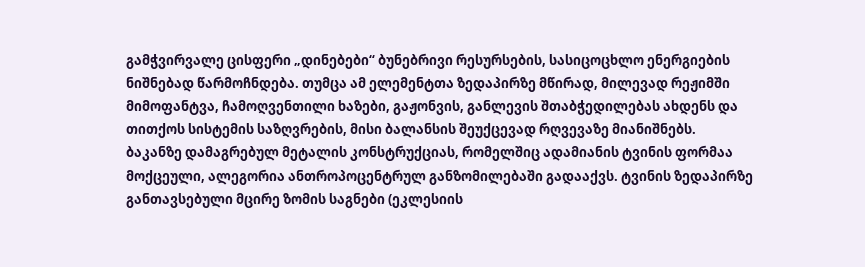გამჭვირვალე ცისფერი „დინებები“ ბუნებრივი რესურსების, სასიცოცხლო ენერგიების
ნიშნებად წარმოჩნდება. თუმცა ამ ელემენტთა ზედაპირზე მწირად, მილევად რეჟიმში
მიმოფანტვა, ჩამოღვენთილი ხაზები, გაჟონვის, განლევის შთაბჭედილებას ახდენს და
თითქოს სისტემის საზღვრების, მისი ბალანსის შეუქცევად რღვევაზე მიანიშნებს.
ბაკანზე დამაგრებულ მეტალის კონსტრუქციას, რომელშიც ადამიანის ტვინის ფორმაა
მოქცეული, ალეგორია ანთროპოცენტრულ განზომილებაში გადააქვს. ტვინის ზედაპირზე
განთავსებული მცირე ზომის საგნები (ეკლესიის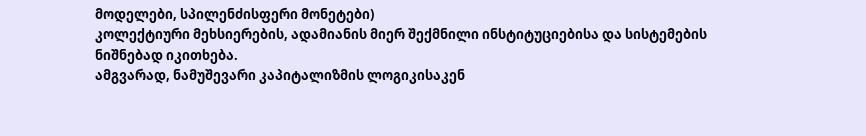მოდელები, სპილენძისფერი მონეტები)
კოლექტიური მეხსიერების, ადამიანის მიერ შექმნილი ინსტიტუციებისა და სისტემების
ნიშნებად იკითხება.
ამგვარად, ნამუშევარი კაპიტალიზმის ლოგიკისაკენ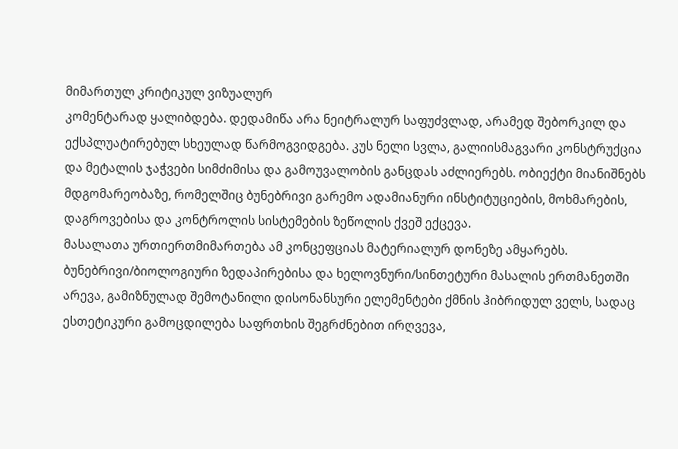მიმართულ კრიტიკულ ვიზუალურ
კომენტარად ყალიბდება. დედამიწა არა ნეიტრალურ საფუძვლად, არამედ შებორკილ და
ექსპლუატირებულ სხეულად წარმოგვიდგება. კუს ნელი სვლა, გალიისმაგვარი კონსტრუქცია
და მეტალის ჯაჭვები სიმძიმისა და გამოუვალობის განცდას აძლიერებს. ობიექტი მიანიშნებს
მდგომარეობაზე, რომელშიც ბუნებრივი გარემო ადამიანური ინსტიტუციების, მოხმარების,
დაგროვებისა და კონტროლის სისტემების ზეწოლის ქვეშ ექცევა.
მასალათა ურთიერთმიმართება ამ კონცეფციას მატერიალურ დონეზე ამყარებს.
ბუნებრივი/ბიოლოგიური ზედაპირებისა და ხელოვნური/სინთეტური მასალის ერთმანეთში
არევა, გამიზნულად შემოტანილი დისონანსური ელემენტები ქმნის ჰიბრიდულ ველს, სადაც
ესთეტიკური გამოცდილება საფრთხის შეგრძნებით ირღვევა,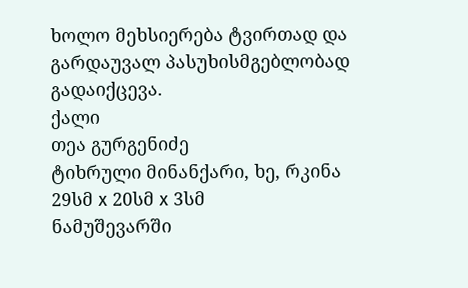ხოლო მეხსიერება ტვირთად და
გარდაუვალ პასუხისმგებლობად გადაიქცევა.
ქალი
თეა გურგენიძე
ტიხრული მინანქარი, ხე, რკინა
29სმ x 20სმ x 3სმ
ნამუშევარში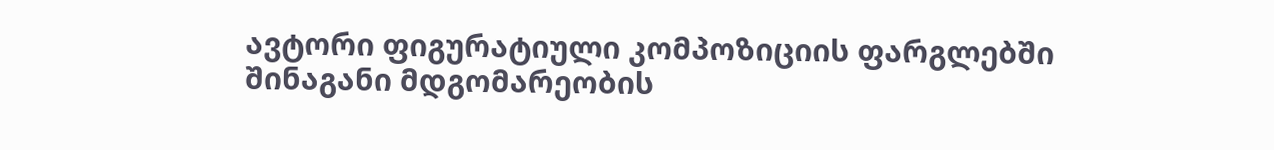ავტორი ფიგურატიული კომპოზიციის ფარგლებში შინაგანი მდგომარეობის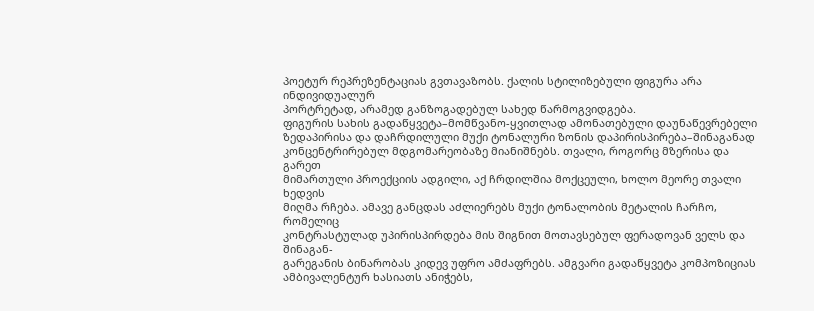პოეტურ რეპრეზენტაციას გვთავაზობს. ქალის სტილიზებული ფიგურა არა ინდივიდუალურ
პორტრეტად, არამედ განზოგადებულ სახედ წარმოგვიდგება.
ფიგურის სახის გადაწყვეტა–მომწვანო-ყვითლად ამონათებული დაუნაწევრებელი
ზედაპირისა და დაჩრდილული მუქი ტონალური ზონის დაპირისპირება–შინაგანად
კონცენტრირებულ მდგომარეობაზე მიანიშნებს. თვალი, როგორც მზერისა და გარეთ
მიმართული პროექციის ადგილი, აქ ჩრდილშია მოქცეული, ხოლო მეორე თვალი ხედვის
მიღმა რჩება. ამავე განცდას აძლიერებს მუქი ტონალობის მეტალის ჩარჩო, რომელიც
კონტრასტულად უპირისპირდება მის შიგნით მოთავსებულ ფერადოვან ველს და შინაგან-
გარეგანის ბინარობას კიდევ უფრო ამძაფრებს. ამგვარი გადაწყვეტა კომპოზიციას
ამბივალენტურ ხასიათს ანიჭებს,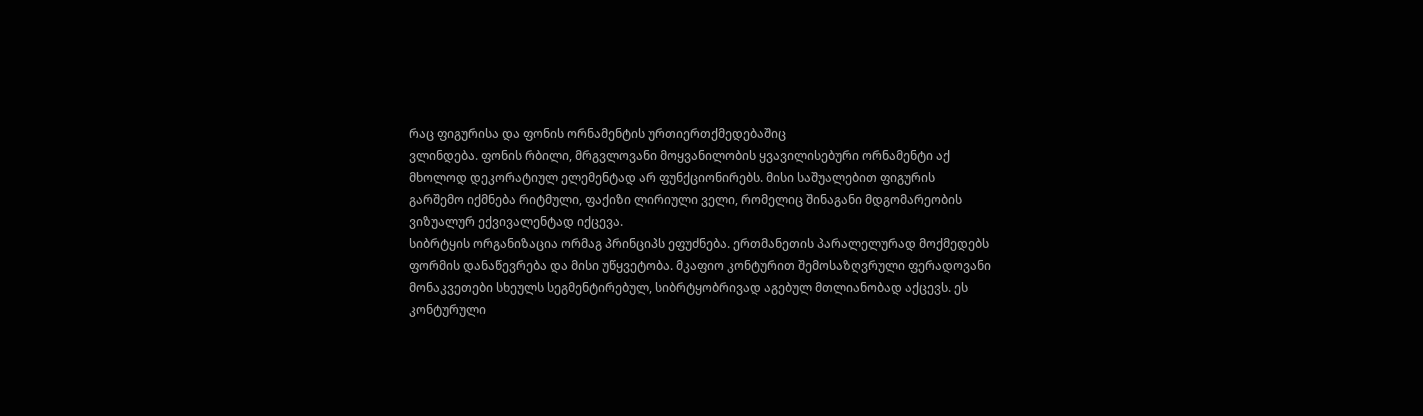რაც ფიგურისა და ფონის ორნამენტის ურთიერთქმედებაშიც
ვლინდება. ფონის რბილი, მრგვლოვანი მოყვანილობის ყვავილისებური ორნამენტი აქ
მხოლოდ დეკორატიულ ელემენტად არ ფუნქციონირებს. მისი საშუალებით ფიგურის
გარშემო იქმნება რიტმული, ფაქიზი ლირიული ველი, რომელიც შინაგანი მდგომარეობის
ვიზუალურ ექვივალენტად იქცევა.
სიბრტყის ორგანიზაცია ორმაგ პრინციპს ეფუძნება. ერთმანეთის პარალელურად მოქმედებს
ფორმის დანაწევრება და მისი უწყვეტობა. მკაფიო კონტურით შემოსაზღვრული ფერადოვანი
მონაკვეთები სხეულს სეგმენტირებულ, სიბრტყობრივად აგებულ მთლიანობად აქცევს. ეს
კონტურული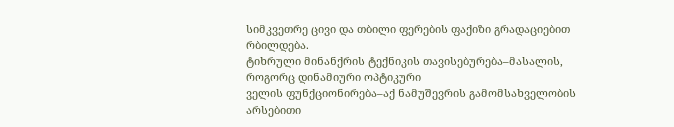სიმკვეთრე ცივი და თბილი ფერების ფაქიზი გრადაციებით რბილდება.
ტიხრული მინანქრის ტექნიკის თავისებურება–მასალის, როგორც დინამიური ოპტიკური
ველის ფუნქციონირება–აქ ნამუშევრის გამომსახველობის არსებითი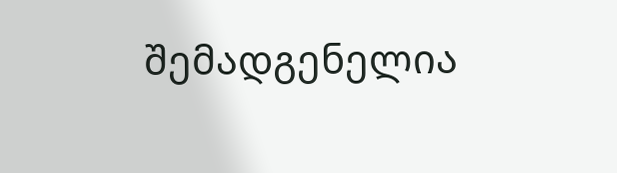შემადგენელია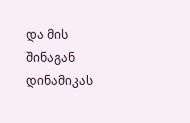და მის
შინაგან დინამიკას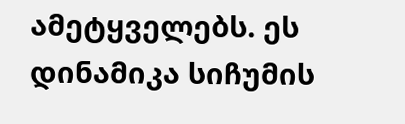ამეტყველებს. ეს დინამიკა სიჩუმის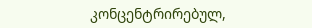კონცენტრირებულ,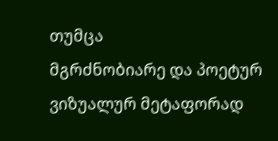თუმცა
მგრძნობიარე და პოეტურ ვიზუალურ მეტაფორად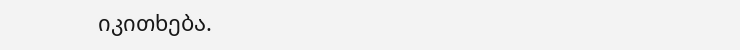იკითხება.